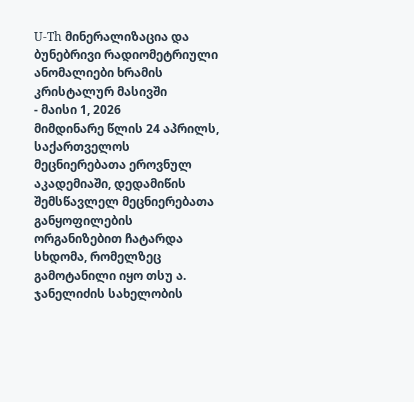U-Th მინერალიზაცია და ბუნებრივი რადიომეტრიული ანომალიები ხრამის კრისტალურ მასივში
- მაისი 1, 2026
მიმდინარე წლის 24 აპრილს, საქართველოს მეცნიერებათა ეროვნულ აკადემიაში, დედამიწის შემსწავლელ მეცნიერებათა განყოფილების ორგანიზებით ჩატარდა სხდომა, რომელზეც გამოტანილი იყო თსუ ა. ჯანელიძის სახელობის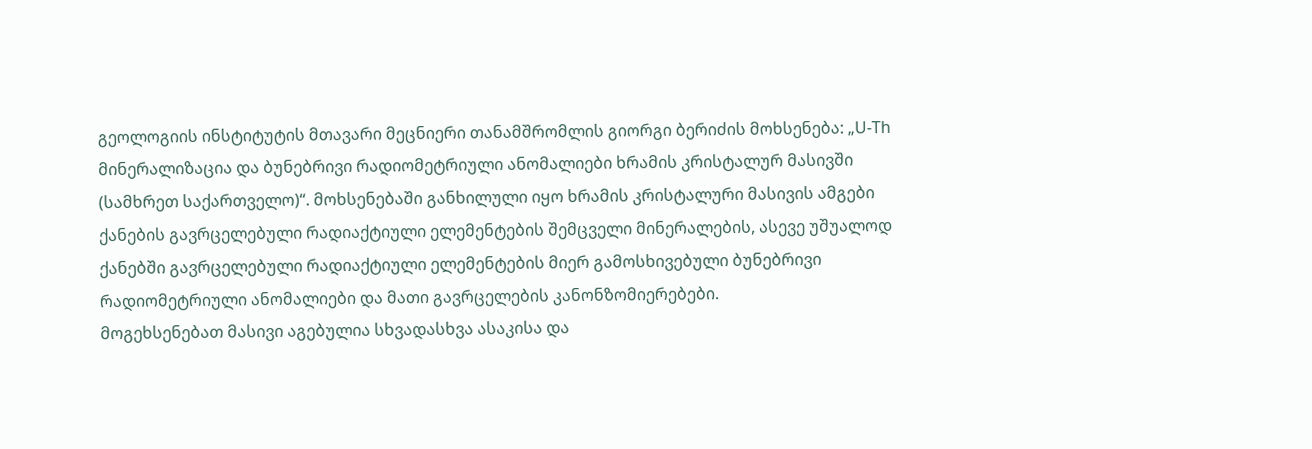გეოლოგიის ინსტიტუტის მთავარი მეცნიერი თანამშრომლის გიორგი ბერიძის მოხსენება: „U-Th მინერალიზაცია და ბუნებრივი რადიომეტრიული ანომალიები ხრამის კრისტალურ მასივში (სამხრეთ საქართველო)“. მოხსენებაში განხილული იყო ხრამის კრისტალური მასივის ამგები ქანების გავრცელებული რადიაქტიული ელემენტების შემცველი მინერალების, ასევე უშუალოდ ქანებში გავრცელებული რადიაქტიული ელემენტების მიერ გამოსხივებული ბუნებრივი რადიომეტრიული ანომალიები და მათი გავრცელების კანონზომიერებები.
მოგეხსენებათ მასივი აგებულია სხვადასხვა ასაკისა და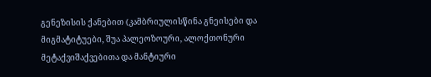გენეზისის ქანებით (კამბრიულისწინა გნეისები და მიგმატიტუები, შუა პალეოზოური, ალოქთონური მეტაქვიშაქვებითა და მანტიური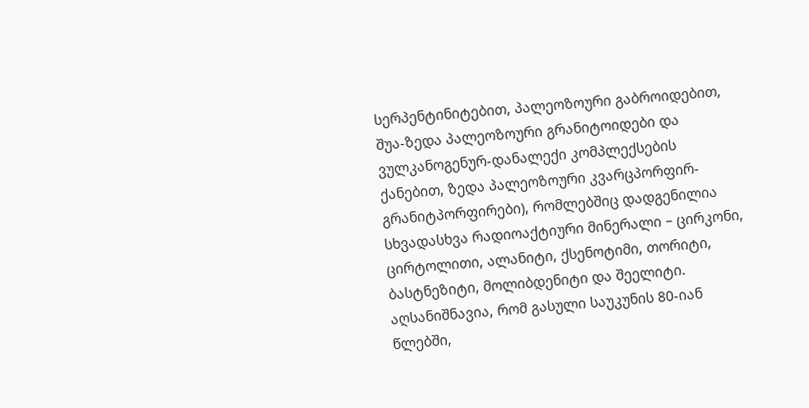სერპენტინიტებით, პალეოზოური გაბროიდებით, შუა-ზედა პალეოზოური გრანიტოიდები და ვულკანოგენურ-დანალექი კომპლექსების ქანებით, ზედა პალეოზოური კვარცპორფირ-გრანიტპორფირები), რომლებშიც დადგენილია სხვადასხვა რადიოაქტიური მინერალი – ცირკონი, ცირტოლითი, ალანიტი, ქსენოტიმი, თორიტი, ბასტნეზიტი, მოლიბდენიტი და შეელიტი.
აღსანიშნავია, რომ გასული საუკუნის 80-იან წლებში,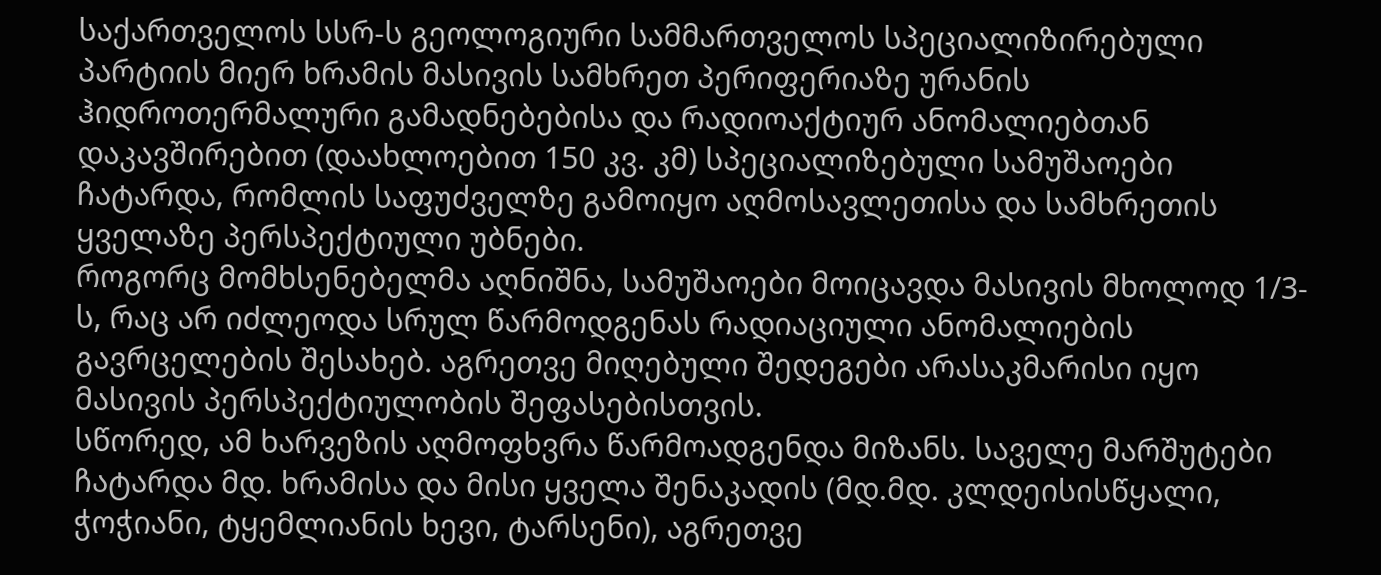საქართველოს სსრ-ს გეოლოგიური სამმართველოს სპეციალიზირებული პარტიის მიერ ხრამის მასივის სამხრეთ პერიფერიაზე ურანის ჰიდროთერმალური გამადნებებისა და რადიოაქტიურ ანომალიებთან დაკავშირებით (დაახლოებით 150 კვ. კმ) სპეციალიზებული სამუშაოები ჩატარდა, რომლის საფუძველზე გამოიყო აღმოსავლეთისა და სამხრეთის ყველაზე პერსპექტიული უბნები.
როგორც მომხსენებელმა აღნიშნა, სამუშაოები მოიცავდა მასივის მხოლოდ 1/3-ს, რაც არ იძლეოდა სრულ წარმოდგენას რადიაციული ანომალიების გავრცელების შესახებ. აგრეთვე მიღებული შედეგები არასაკმარისი იყო მასივის პერსპექტიულობის შეფასებისთვის.
სწორედ, ამ ხარვეზის აღმოფხვრა წარმოადგენდა მიზანს. საველე მარშუტები ჩატარდა მდ. ხრამისა და მისი ყველა შენაკადის (მდ.მდ. კლდეისისწყალი, ჭოჭიანი, ტყემლიანის ხევი, ტარსენი), აგრეთვე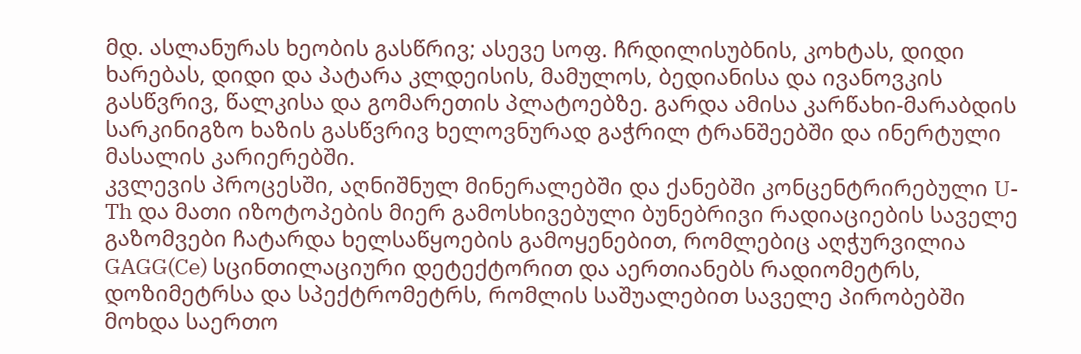მდ. ასლანურას ხეობის გასწრივ; ასევე სოფ. ჩრდილისუბნის, კოხტას, დიდი ხარებას, დიდი და პატარა კლდეისის, მამულოს, ბედიანისა და ივანოვკის გასწვრივ, წალკისა და გომარეთის პლატოებზე. გარდა ამისა კარწახი-მარაბდის სარკინიგზო ხაზის გასწვრივ ხელოვნურად გაჭრილ ტრანშეებში და ინერტული მასალის კარიერებში.
კვლევის პროცესში, აღნიშნულ მინერალებში და ქანებში კონცენტრირებული U-Th და მათი იზოტოპების მიერ გამოსხივებული ბუნებრივი რადიაციების საველე გაზომვები ჩატარდა ხელსაწყოების გამოყენებით, რომლებიც აღჭურვილია GAGG(Ce) სცინთილაციური დეტექტორით და აერთიანებს რადიომეტრს, დოზიმეტრსა და სპექტრომეტრს, რომლის საშუალებით საველე პირობებში მოხდა საერთო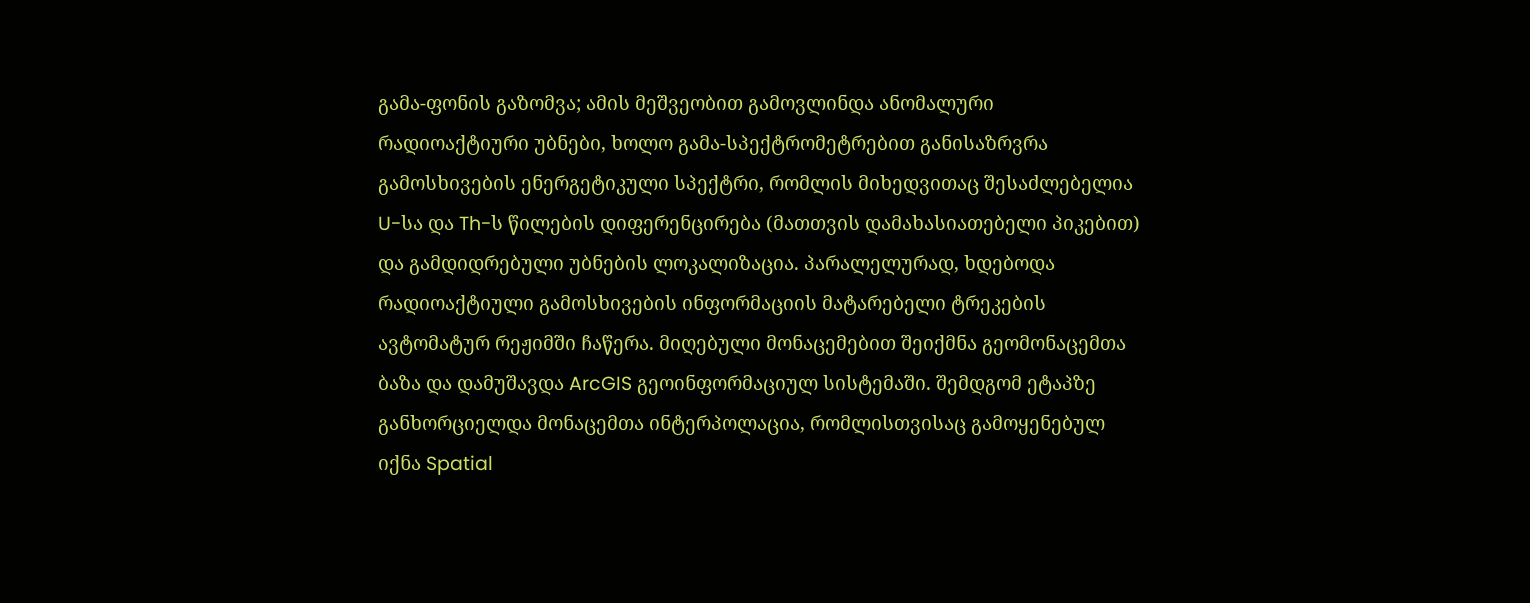გამა-ფონის გაზომვა; ამის მეშვეობით გამოვლინდა ანომალური რადიოაქტიური უბნები, ხოლო გამა-სპექტრომეტრებით განისაზრვრა გამოსხივების ენერგეტიკული სპექტრი, რომლის მიხედვითაც შესაძლებელია U-სა და Th-ს წილების დიფერენცირება (მათთვის დამახასიათებელი პიკებით) და გამდიდრებული უბნების ლოკალიზაცია. პარალელურად, ხდებოდა რადიოაქტიული გამოსხივების ინფორმაციის მატარებელი ტრეკების ავტომატურ რეჟიმში ჩაწერა. მიღებული მონაცემებით შეიქმნა გეომონაცემთა ბაზა და დამუშავდა ArcGIS გეოინფორმაციულ სისტემაში. შემდგომ ეტაპზე განხორციელდა მონაცემთა ინტერპოლაცია, რომლისთვისაც გამოყენებულ იქნა Spatial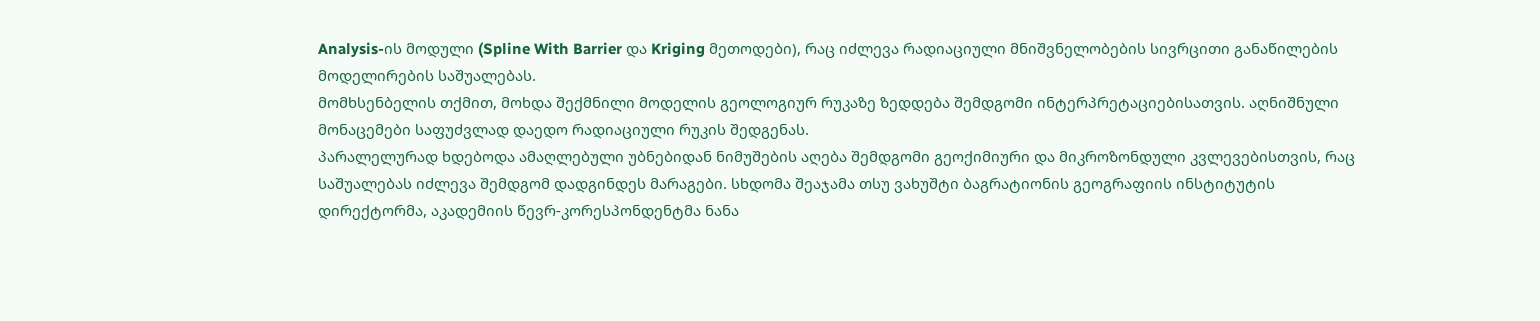Analysis-ის მოდული (Spline With Barrier და Kriging მეთოდები), რაც იძლევა რადიაციული მნიშვნელობების სივრცითი განაწილების მოდელირების საშუალებას.
მომხსენბელის თქმით, მოხდა შექმნილი მოდელის გეოლოგიურ რუკაზე ზედდება შემდგომი ინტერპრეტაციებისათვის. აღნიშნული მონაცემები საფუძვლად დაედო რადიაციული რუკის შედგენას.
პარალელურად ხდებოდა ამაღლებული უბნებიდან ნიმუშების აღება შემდგომი გეოქიმიური და მიკროზონდული კვლევებისთვის, რაც საშუალებას იძლევა შემდგომ დადგინდეს მარაგები. სხდომა შეაჯამა თსუ ვახუშტი ბაგრატიონის გეოგრაფიის ინსტიტუტის დირექტორმა, აკადემიის წევრ-კორესპონდენტმა ნანა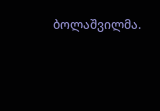ბოლაშვილმა.